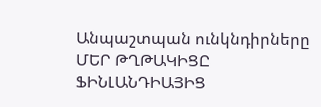Անպաշտպան ունկնդիրները
ՄԵՐ ԹՂԹԱԿԻՑԸ ՖԻՆԼԱՆԴԻԱՅԻՑ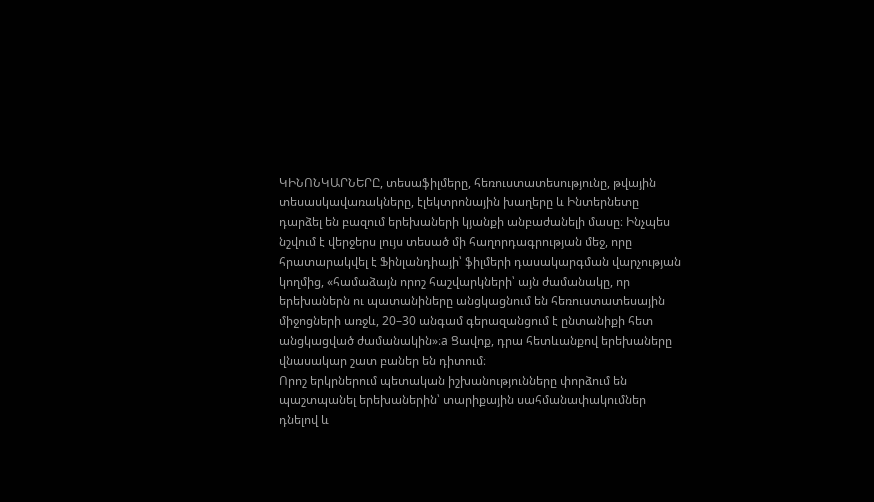ԿԻՆՈՆԿԱՐՆԵՐԸ, տեսաֆիլմերը, հեռուստատեսությունը, թվային տեսասկավառակները, էլեկտրոնային խաղերը և Ինտերնետը դարձել են բազում երեխաների կյանքի անբաժանելի մասը։ Ինչպես նշվում է վերջերս լույս տեսած մի հաղորդագրության մեջ, որը հրատարակվել է Ֆինլանդիայի՝ ֆիլմերի դասակարգման վարչության կողմից, «համաձայն որոշ հաշվարկների՝ այն ժամանակը, որ երեխաներն ու պատանիները անցկացնում են հեռուստատեսային միջոցների առջև, 20–30 անգամ գերազանցում է ընտանիքի հետ անցկացված ժամանակին»։a Ցավոք, դրա հետևանքով երեխաները վնասակար շատ բաներ են դիտում։
Որոշ երկրներում պետական իշխանությունները փորձում են պաշտպանել երեխաներին՝ տարիքային սահմանափակումներ դնելով և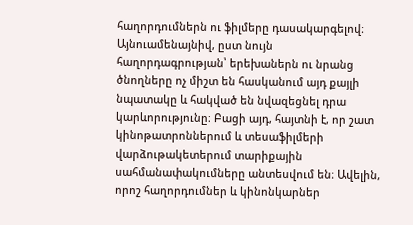հաղորդումներն ու ֆիլմերը դասակարգելով։ Այնուամենայնիվ, ըստ նույն հաղորդագրության՝ երեխաներն ու նրանց ծնողները ոչ միշտ են հասկանում այդ քայլի նպատակը և հակված են նվազեցնել դրա կարևորությունը։ Բացի այդ, հայտնի է, որ շատ կինոթատրոններում և տեսաֆիլմերի վարձութակետերում տարիքային սահմանափակումները անտեսվում են։ Ավելին, որոշ հաղորդումներ և կինոնկարներ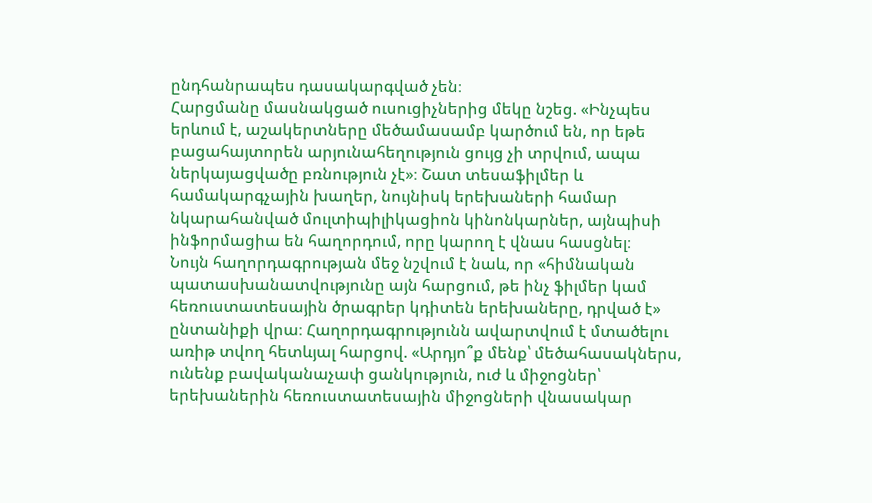ընդհանրապես դասակարգված չեն։
Հարցմանը մասնակցած ուսուցիչներից մեկը նշեց. «Ինչպես երևում է, աշակերտները մեծամասամբ կարծում են, որ եթե բացահայտորեն արյունահեղություն ցույց չի տրվում, ապա ներկայացվածը բռնություն չէ»։ Շատ տեսաֆիլմեր և համակարգչային խաղեր, նույնիսկ երեխաների համար նկարահանված մուլտիպիլիկացիոն կինոնկարներ, այնպիսի ինֆորմացիա են հաղորդում, որը կարող է վնաս հասցնել։
Նույն հաղորդագրության մեջ նշվում է նաև, որ «հիմնական պատասխանատվությունը այն հարցում, թե ինչ ֆիլմեր կամ հեռուստատեսային ծրագրեր կդիտեն երեխաները, դրված է» ընտանիքի վրա։ Հաղորդագրությունն ավարտվում է մտածելու առիթ տվող հետևյալ հարցով. «Արդյո՞ք մենք՝ մեծահասակներս, ունենք բավականաչափ ցանկություն, ուժ և միջոցներ՝ երեխաներին հեռուստատեսային միջոցների վնասակար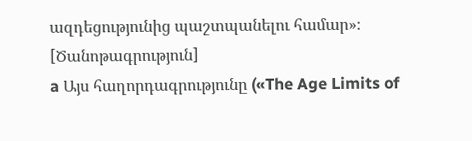ազդեցությունից պաշտպանելու համար»։
[Ծանոթագրություն]
a Այս հաղորդագրությունը («The Age Limits of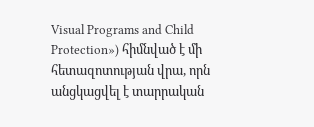Visual Programs and Child Protection») հիմնված է մի հետազոտության վրա, որն անցկացվել է տարրական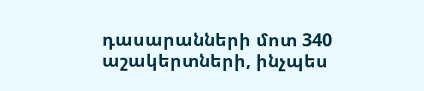դասարանների մոտ 340 աշակերտների, ինչպես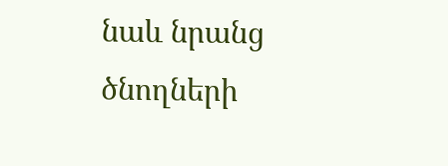նաև նրանց ծնողների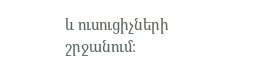և ուսուցիչների շրջանում։